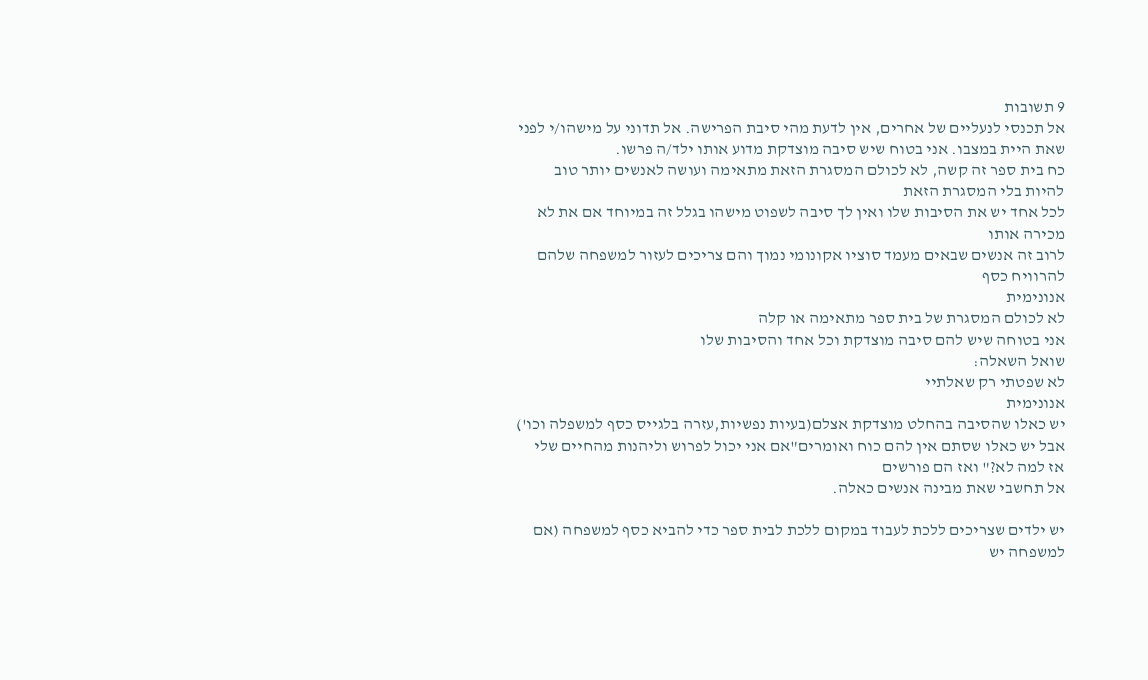9 תשובות
אל תכנסי לנעליים של אחרים, אין לדעת מהי סיבת הפרישה. אל תדוני על מישהו/י לפני שאת היית במצבו. אני בטוח שיש סיבה מוצדקת מדוע אותו ילד/ה פרשו.
כח בית ספר זה קשה, לא לכולם המסגרת הזאת מתאימה ועושה לאנשים יותר טוב להיות בלי המסגרת הזאת
לכל אחד יש את הסיבות שלו ואין לך סיבה לשפוט מישהו בגלל זה במיוחד אם את לא מכירה אותו
לרוב זה אנשים שבאים מעמד סוציו אקונומי נמוך והם צריכים לעזור למשפחה שלהם להרוויח כסף
אנונימית
לא לכולם המסגרת של בית ספר מתאימה או קלה
אני בטוחה שיש להם סיבה מוצדקת וכל אחד והסיבות שלו
שואל השאלה:
לא שפטתי רק שאלתיי
אנונימית
יש כאלו שהסיבה בהחלט מוצדקת אצלם(בעיות נפשיות,עזרה בלגייס כסף למשפלה וכו') אבל יש כאלו שסתם אין להם כוח ואומרים"אם אני יכול לפרוש וליהנות מהחיים שלי אז למה לא?" ואז הם פורשים
אל תחשבי שאת מבינה אנשים כאלה.

יש ילדים שצריכים ללכת לעבוד במקום ללכת לבית ספר כדי להביא כסף למשפחה (אם למשפחה יש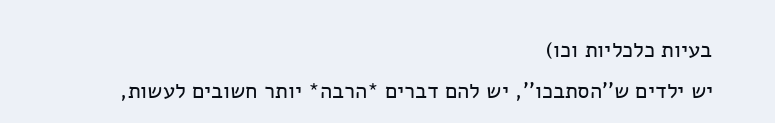בעיות כלכליות וכו)
יש ילדים ש''הסתבכו'', יש להם דברים *הרבה* יותר חשובים לעשות,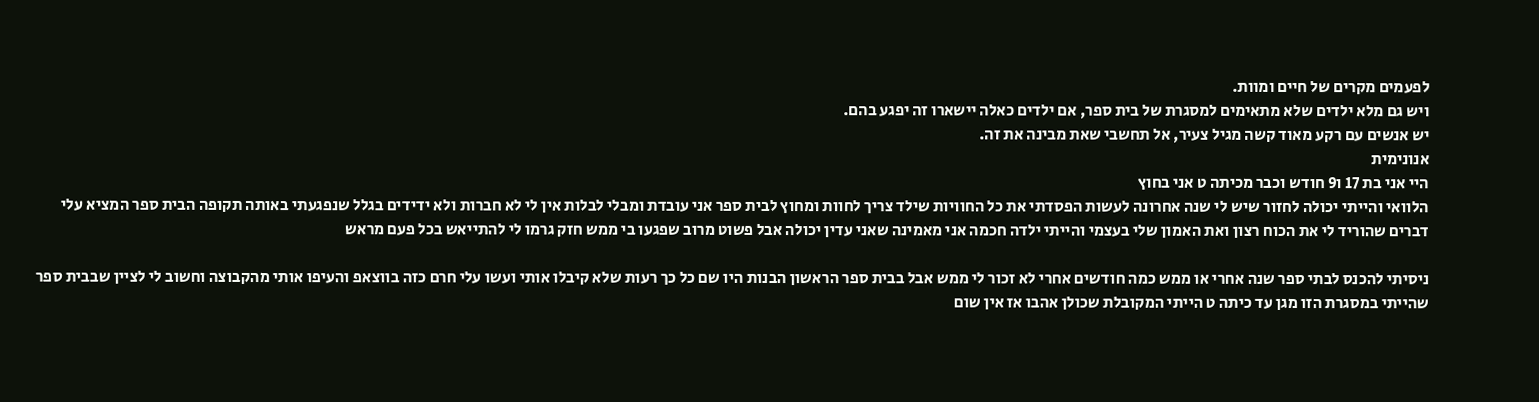לפעמים מקרים של חיים ומוות.
ויש גם מלא ילדים שלא מתאימים למסגרת של בית ספר, אם ילדים כאלה יישארו זה יפגע בהם.
יש אנשים עם רקע מאוד קשה מגיל צעיר, אל תחשבי שאת מבינה את זה.
אנונימית
היי אני בת 17 ו9 חודש וכבר מכיתה ט אני בחוץ
הלוואי והייתי יכולה לחזור שיש לי שנה אחרונה לעשות הפסדתי את כל החוויות שילד צריך לחוות ומחוץ לבית ספר אני עובדת ומבלי לבלות אין לי לא חברות ולא ידידים בגלל שנפגעתי באותה תקופה הבית ספר המציא עלי דברים שהוריד לי את הכוח רצון ואת האמון שלי בעצמי והייתי ילדה חכמה אני מאמינה שאני עדין יכולה אבל פשוט מרוב שפגעו בי ממש חזק גרמו לי להתייאש בכל פעם מראש

ניסיתי להכנס לבתי ספר שנה אחרי או ממש כמה חודשים אחרי לא זכור לי ממש אבל בבית ספר הראשון הבנות היו שם כל כך רעות שלא קיבלו אותי ועשו עלי חרם כזה בווצאפ והעיפו אותי מהקבוצה וחשוב לי לציין שבבית ספר שהייתי במסגרת הזו מגן עד כיתה ט הייתי המקובלת שכולן אהבו אז אין שום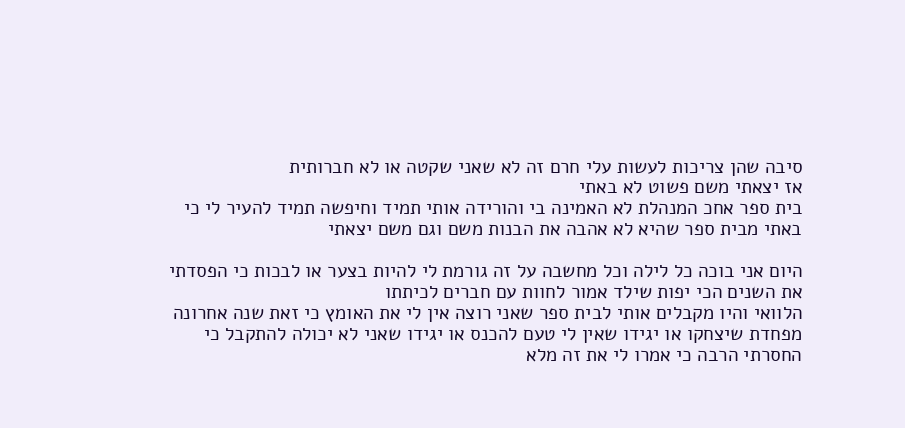סיבה שהן צריכות לעשות עלי חרם זה לא שאני שקטה או לא חברותית
אז יצאתי משם פשוט לא באתי
בית ספר אחכ המנהלת לא האמינה בי והורידה אותי תמיד וחיפשה תמיד להעיר לי כי באתי מבית ספר שהיא לא אהבה את הבנות משם וגם משם יצאתי

היום אני בוכה כל לילה וכל מחשבה על זה גורמת לי להיות בצער או לבכות כי הפסדתי את השנים הכי יפות שילד אמור לחוות עם חברים לכיתתו
הלוואי והיו מקבלים אותי לבית ספר שאני רוצה אין לי את האומץ כי זאת שנה אחרונה מפחדת שיצחקו או יגידו שאין לי טעם להכנס או יגידו שאני לא יכולה להתקבל כי החסרתי הרבה כי אמרו לי את זה מלא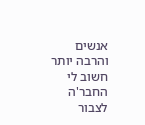אנשים
והרבה יותר חשוב לי החבר'ה לצבור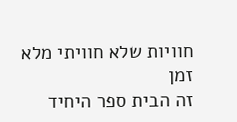חוויות שלא חוויתי מלא זמן
זה הבית ספר היחיד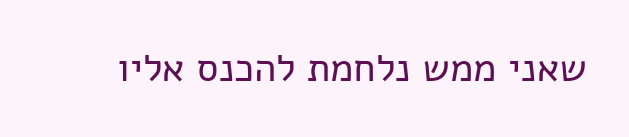שאני ממש נלחמת להכנס אליו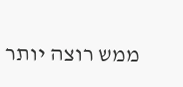ממש רוצה יותר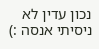נכון עדין לא ניסיתי אנסה :)